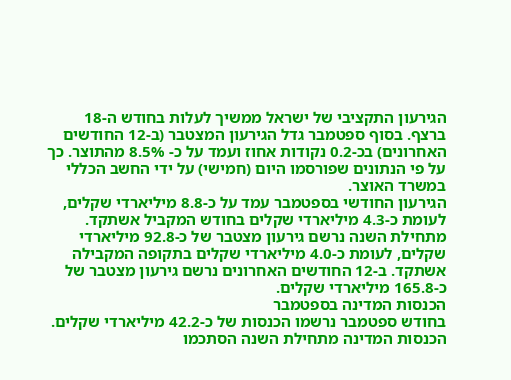הגירעון התקציבי של ישראל ממשיך לעלות בחודש ה-18 ברצף. בסוף ספטמבר גדל הגירעון המצטבר (ב-12 החודשים האחרונים) בכ-0.2 נקודות אחוז ועמד על כ- 8.5% מהתוצר. כך על פי הנתונים שפורסמו היום (חמישי) על ידי החשב הכללי במשרד האוצר.
הגירעון החודשי בספטמבר עמד על כ-8.8 מיליארדי שקלים, לעומת כ-4.3 מיליארדי שקלים בחודש המקביל אשתקד.
מתחילת השנה נרשם גירעון מצטבר של כ-92.8 מיליארדי שקלים, לעומת כ-4.0 מיליארדי שקלים בתקופה המקבילה אשתקד. ב-12 החודשים האחרונים נרשם גירעון מצטבר של כ-165.8 מיליארדי שקלים.
הכנסות המדינה בספטמבר
בחודש ספטמבר נרשמו הכנסות של כ-42.2 מיליארדי שקלים.
הכנסות המדינה מתחילת השנה הסתכמו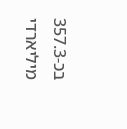בכ-357.3 מיליארדי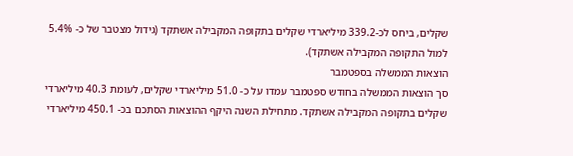שקלים, ביחס לכ-339.2 מיליארדי שקלים בתקופה המקבילה אשתקד (גידול מצטבר של כ- 5.4% למול התקופה המקבילה אשתקד).
הוצאות הממשלה בספטמבר
סך הוצאות הממשלה בחודש ספטמבר עמדו על כ- 51.0 מיליארדי שקלים, לעומת 40.3 מיליארדי שקלים בתקופה המקבילה אשתקד. מתחילת השנה היקף ההוצאות הסתכם בכ- 450.1 מיליארדי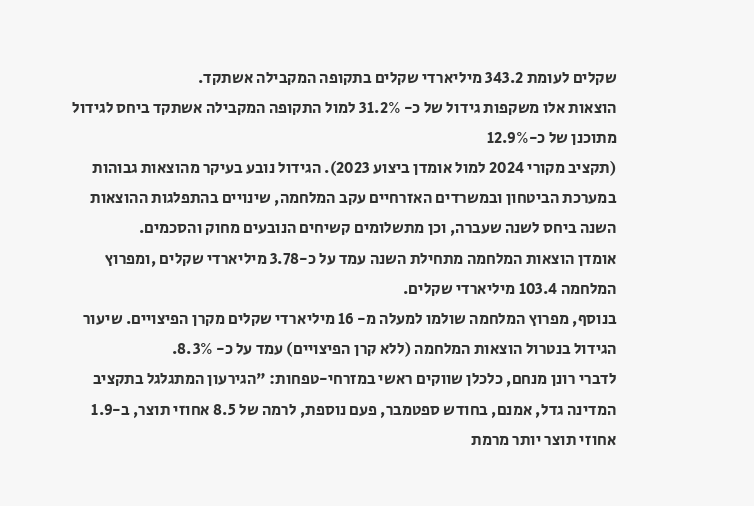שקלים לעומת 343.2 מיליארדי שקלים בתקופה המקבילה אשתקד.
הוצאות אלו משקפות גידול של כ- 31.2% למול התקופה המקבילה אשתקד ביחס לגידול מתוכנן של כ-12.9%
(תקציב מקורי 2024 למול אומדן ביצוע 2023). הגידול נובע בעיקר מהוצאות גבוהות במערכת הביטחון ובמשרדים האזרחיים עקב המלחמה, שינויים בהתפלגות ההוצאות השנה ביחס לשנה שעברה, וכן מתשלומים קשיחים הנובעים מחוק והסכמים.
אומדן הוצאות המלחמה מתחילת השנה עמד על כ-3.78 מיליארדי שקלים ,ומפרוץ המלחמה 103.4 מיליארדי שקלים.
בנוסף, מפרוץ המלחמה שולמו למעלה מ- 16 מיליארדי שקלים מקרן הפיצויים. שיעור הגידול בנטרול הוצאות המלחמה (ללא קרן הפיצויים) עמד על כ- 8.3%.
לדברי רונן מנחם, כלכלן שווקים ראשי במזרחי-טפחות: "הגירעון המתגלגל בתקציב המדינה גדל, אמנם, בחודש ספטמבר, פעם נוספת, לרמה של 8.5 אחוזי תוצר, ב-1.9 אחוזי תוצר יותר מרמת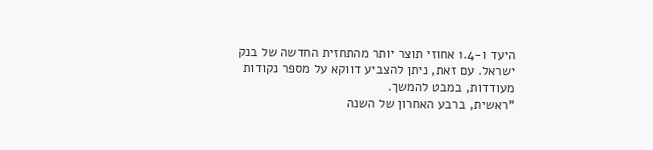היעד ו-1.4 אחוזי תוצר יותר מהתחזית החדשה של בנק ישראל. עם זאת, ניתן להצביע דווקא על מספר נקודות מעודדות, במבט להמשך.
"ראשית, ברבע האחרון של השנה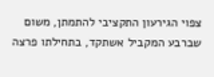צפוי הגירעון התקציבי להתמתן, משום שברבע המקביל אשתקד, בתחילתו פרצה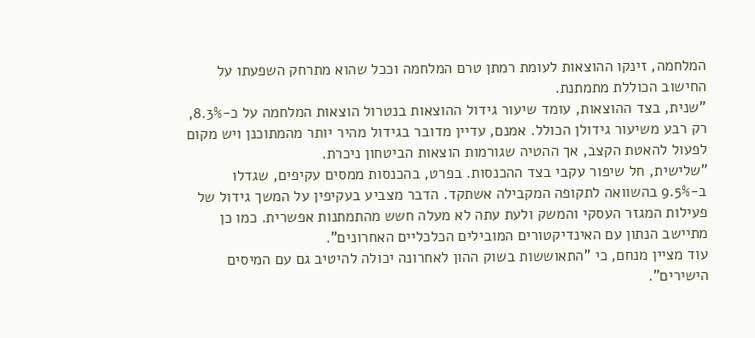המלחמה, זינקו ההוצאות לעומת רמתן טרם המלחמה וככל שהוא מתרחק השפעתו על החישוב הכוללת מתמתנת.
"שנית, בצד ההוצאות, עומד שיעור גידול ההוצאות בנטרול הוצאות המלחמה על כ-8.3%, רק רבע משיעור גידולן הכולל. אמנם, עדיין מדובר בגידול מהיר יותר מהמתוכנן ויש מקום לפעול להאטת הקצב, אך ההטיה שגורמות הוצאות הביטחון ניכרת.
"שלישית, חל שיפור עקבי בצד ההכנסות. בפרט, בהכנסות ממסים עקיפים, שגדלו ב-9.5% בהשוואה לתקופה המקבילה אשתקד. הדבר מצביע בעקיפין על המשך גידול של פעילות המגזר העסקי והמשק ולעת עתה לא מעלה חשש מהתמתנות אפשרית. כמו כן מתיישב הנתון עם האינדיקטורים המובילים הכלכליים האחרונים".
עוד מציין מנחם, כי "התאוששות בשוק ההון לאחרונה יכולה להיטיב גם עם המיסים הישירים".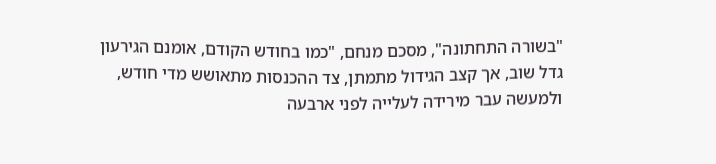"בשורה התחתונה", מסכם מנחם, "כמו בחודש הקודם, אומנם הגירעון גדל שוב, אך קצב הגידול מתמתן, צד ההכנסות מתאושש מדי חודש, ולמעשה עבר מירידה לעלייה לפני ארבעה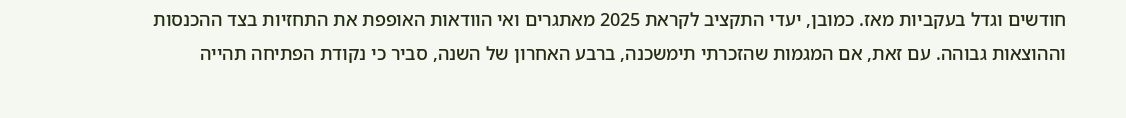חודשים וגדל בעקביות מאז. כמובן, יעדי התקציב לקראת 2025 מאתגרים ואי הוודאות האופפת את התחזיות בצד ההכנסות וההוצאות גבוהה. עם זאת, אם המגמות שהזכרתי תימשכנה, ברבע האחרון של השנה, סביר כי נקודת הפתיחה תהייה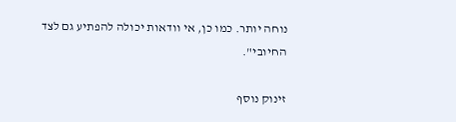נוחה יותר. כמו כן, אי וודאות יכולה להפתיע גם לצד החיובי".

זינוק נוסף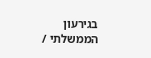בגירעון הממשלתי /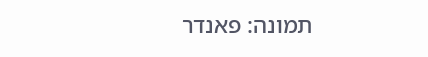תמונה: פאנדר